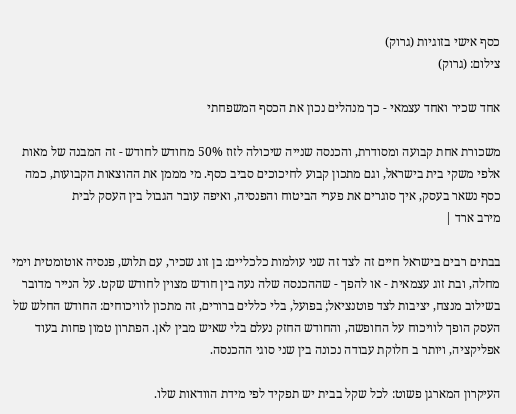כסף אישי בזוגיות (גרוק)
צילום: (גרוק)

אחד שכיר ואחד עצמאי - כך מנהלים נכון את הכסף המשפחתי

משכורת אחת קבועה ומסודרת, והכנסה שנייה שיכולה לזוז 50% מחודש לחודש - זה המבנה של מאות אלפי משקי בית בישראל, וגם מתכון קבוע לחיכוכים סביב כסף. מי מממן את ההוצאות הקבועות, כמה כסף נשאר בעסק, איך סוגרים את פערי הביטוח והפנסיה, ואיפה עובר הגבול בין העסק לבית
מירב ארד |

בבתים רבים בישראל חיים זה לצד זה שני עולמות כלכליים: בן זוג שכיר, עם תלוש, פנסיה אוטומטית וימי מחלה, ובת זוג עצמאית - או להפך - שההכנסה שלה נעה בין חודש מצוין לחודש שקט. על הנייר מדובר בשילוב מנצח, יציבות לצד פוטנציאל; בפועל, בלי כללים ברורים, זה מתכון לוויכוחים: החודש החלש של העסק הופך לוויכוח על החופשה, והחודש החזק נעלם בלי שאיש מבין לאן. הפתרון טמון פחות בעוד אפליקציה, ויותר ב חלוקת עבודה נכונה בין שני סוגי ההכנסה.

העיקרון המארגן פשוט: לכל שקל בבית יש תפקיד לפי מידת הוודאות שלו.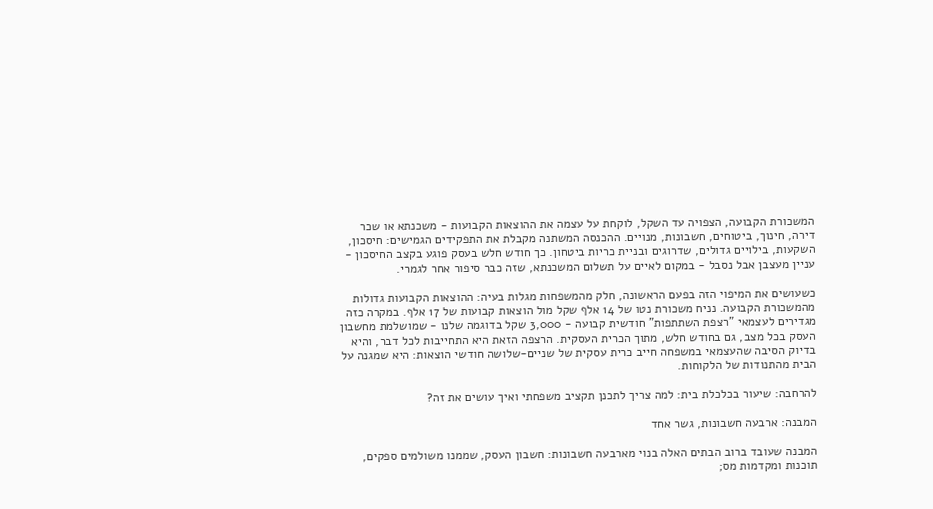המשכורת הקבועה, הצפויה עד השקל, לוקחת על עצמה את ההוצאות הקבועות - משכנתא או שכר דירה, חינוך, ביטוחים, חשבונות, מנויים. ההכנסה המשתנה מקבלת את התפקידים הגמישים: חיסכון, השקעות, בילויים גדולים, שדרוגים ובניית כריות ביטחון. כך חודש חלש בעסק פוגע בקצב החיסכון - עניין מעצבן אבל נסבל - במקום לאיים על תשלום המשכנתא, שזה כבר סיפור אחר לגמרי.

כשעושים את המיפוי הזה בפעם הראשונה, חלק מהמשפחות מגלות בעיה: ההוצאות הקבועות גדולות מהמשכורת הקבועה. נניח משכורת נטו של 14 אלף שקל מול הוצאות קבועות של 17 אלף. במקרה כזה מגדירים לעצמאי "רצפת השתתפות" חודשית קבועה - 3,000 שקל בדוגמה שלנו - שמושלמת מחשבון העסק בכל מצב, גם בחודש חלש, מתוך הכרית העסקית. הרצפה הזאת היא התחייבות לכל דבר, והיא בדיוק הסיבה שהעצמאי במשפחה חייב כרית עסקית של שניים-שלושה חודשי הוצאות: היא שמגנה על הבית מהתנודות של הלקוחות.

להרחבה: שיעור בכלכלת בית: למה צריך לתכנן תקציב משפחתי ואיך עושים את זה?

המבנה: ארבעה חשבונות, גשר אחד

המבנה שעובד ברוב הבתים האלה בנוי מארבעה חשבונות: חשבון העסק, שממנו משולמים ספקים, תוכנות ומקדמות מס;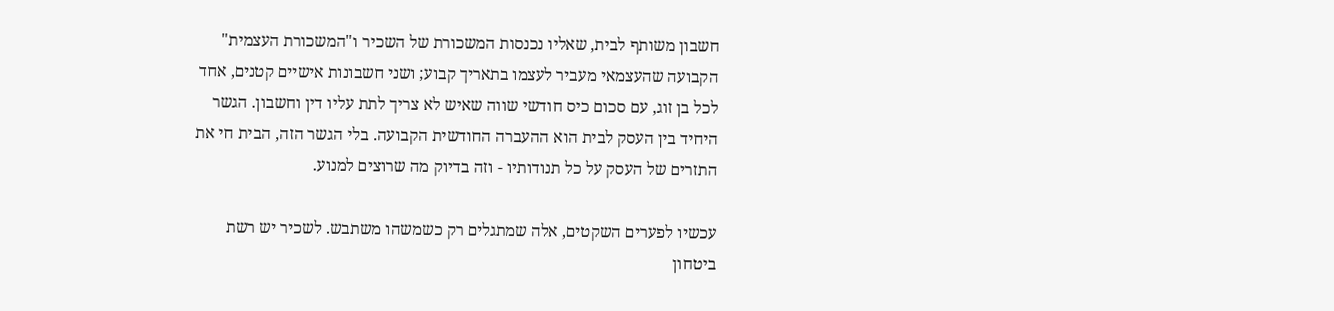חשבון משותף לבית, שאליו נכנסות המשכורת של השכיר ו"המשכורת העצמית" הקבועה שהעצמאי מעביר לעצמו בתאריך קבוע; ושני חשבונות אישיים קטנים, אחד לכל בן זוג, עם סכום כיס חודשי שווה שאיש לא צריך לתת עליו דין וחשבון. הגשר היחיד בין העסק לבית הוא ההעברה החודשית הקבועה. בלי הגשר הזה, הבית חי את התזרים של העסק על כל תנודותיו - וזה בדיוק מה שרוצים למנוע.

עכשיו לפערים השקטים, אלה שמתגלים רק כשמשהו משתבש. לשכיר יש רשת ביטחון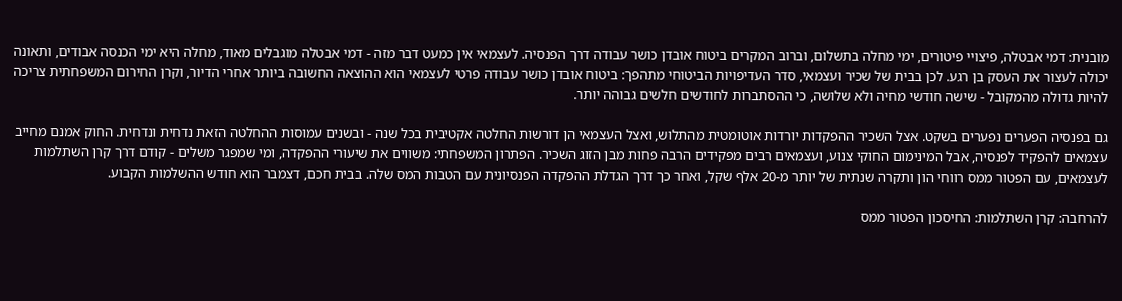מובנית: דמי אבטלה, פיצויי פיטורים, ימי מחלה בתשלום, וברוב המקרים ביטוח אובדן כושר עבודה דרך הפנסיה. לעצמאי אין כמעט דבר מזה - דמי אבטלה מוגבלים מאוד, מחלה היא ימי הכנסה אבודים, ותאונה יכולה לעצור את העסק בן רגע. לכן בבית של שכיר ועצמאי, סדר העדיפויות הביטוחי מתהפך: ביטוח אובדן כושר עבודה פרטי לעצמאי הוא ההוצאה החשובה ביותר אחרי הדיור, וקרן החירום המשפחתית צריכה להיות גדולה מהמקובל - שישה חודשי מחיה ולא שלושה, כי ההסתברות לחודשים חלשים גבוהה יותר.

גם בפנסיה הפערים נפערים בשקט. אצל השכיר ההפקדות יורדות אוטומטית מהתלוש, ואצל העצמאי הן דורשות החלטה אקטיבית בכל שנה - ובשנים עמוסות ההחלטה הזאת נדחית ונדחית. החוק אמנם מחייב עצמאים להפקיד לפנסיה, אבל המינימום החוקי צנוע, ועצמאים רבים מפקידים הרבה פחות מבן הזוג השכיר. הפתרון המשפחתי: משווים את שיעורי ההפקדה, ומי שמפגר משלים - קודם דרך קרן השתלמות לעצמאים, עם הפטור ממס רווחי הון ותקרה שנתית של יותר מ-20 אלף שקל, ואחר כך דרך הגדלת ההפקדה הפנסיונית עם הטבות המס שלה. בבית חכם, דצמבר הוא חודש ההשלמות הקבוע.

להרחבה: קרן השתלמות: החיסכון הפטור ממס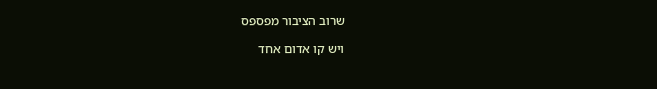שרוב הציבור מפספס

ויש קו אדום אחד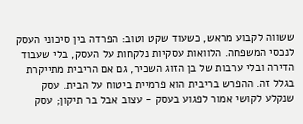ששווה לקבוע מראש, כשעוד שקט וטוב: הפרדה בין סיכוני העסק לנכסי המשפחה. הלוואות עסקיות נלקחות על העסק, בלי שעבוד הדירה ובלי ערבות של בן הזוג השכיר, גם אם הריבית מתייקרת בגלל זה. ההפרש בריבית הוא פרמיית ביטוח על הבית. עסק שנקלע לקושי אמור לפגוע בעסק - עצוב אבל בר תיקון; עסק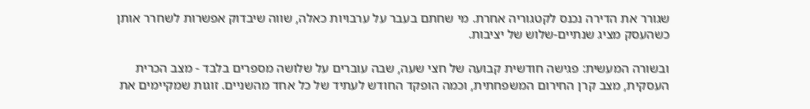שגורר את הדירה נכנס לקטגוריה אחרת. מי שחתם בעבר על ערבויות כאלה, שווה שיבדוק אפשרות לשחרר אותן כשהעסק מציג שנתיים-שלוש של יציבות.

ובשורה המעשית: פגישה חודשית קבועה של חצי שעה, שבה עוברים על שלושה מספרים בלבד - מצב הכרית העסקית, מצב קרן החירום המשפחתית, וכמה הופקד החודש לעתיד של כל אחד מהשניים. זוגות שמקיימים את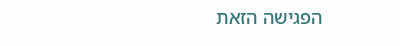הפגישה הזאת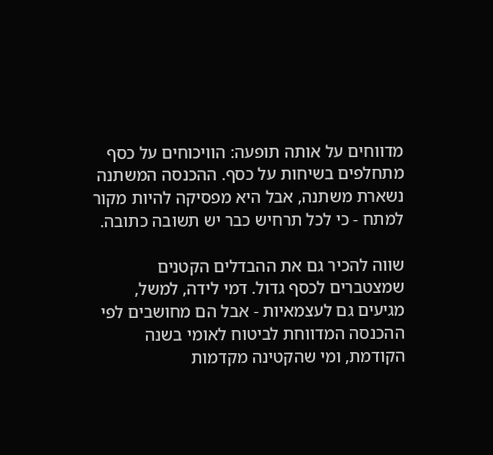מדווחים על אותה תופעה: הוויכוחים על כסף מתחלפים בשיחות על כסף. ההכנסה המשתנה נשארת משתנה, אבל היא מפסיקה להיות מקור למתח - כי לכל תרחיש כבר יש תשובה כתובה.

שווה להכיר גם את ההבדלים הקטנים שמצטברים לכסף גדול. דמי לידה, למשל, מגיעים גם לעצמאיות - אבל הם מחושבים לפי ההכנסה המדווחת לביטוח לאומי בשנה הקודמת, ומי שהקטינה מקדמות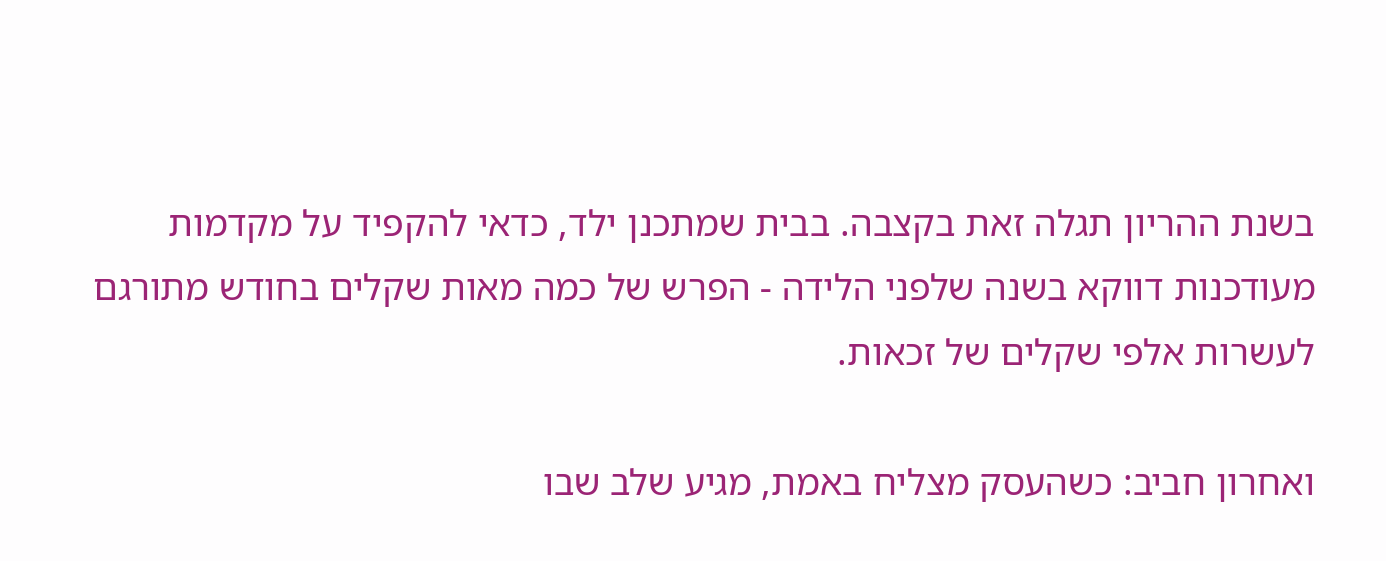בשנת ההריון תגלה זאת בקצבה. בבית שמתכנן ילד, כדאי להקפיד על מקדמות מעודכנות דווקא בשנה שלפני הלידה - הפרש של כמה מאות שקלים בחודש מתורגם לעשרות אלפי שקלים של זכאות.

ואחרון חביב: כשהעסק מצליח באמת, מגיע שלב שבו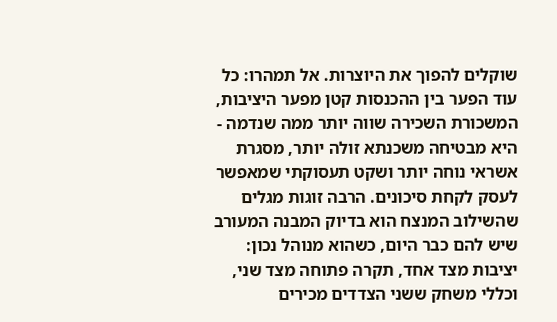שוקלים להפוך את היוצרות. אל תמהרו: כל עוד הפער בין ההכנסות קטן מפער היציבות, המשכורת השכירה שווה יותר ממה שנדמה - היא מבטיחה משכנתא זולה יותר, מסגרת אשראי נוחה יותר ושקט תעסוקתי שמאפשר לעסק לקחת סיכונים. הרבה זוגות מגלים שהשילוב המנצח הוא בדיוק המבנה המעורב שיש להם כבר היום, כשהוא מנוהל נכון: יציבות מצד אחד, תקרה פתוחה מצד שני, וכללי משחק ששני הצדדים מכירים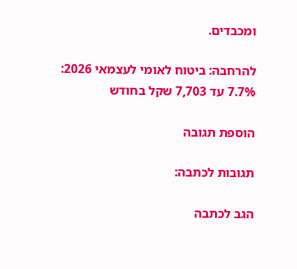ומכבדים.

להרחבה: ביטוח לאומי לעצמאי 2026: 7.7% עד 7,703 שקל בחודש

הוספת תגובה

תגובות לכתבה:

הגב לכתבה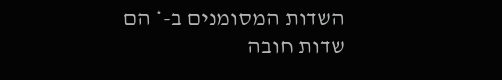השדות המסומנים ב-* הם שדות חובה